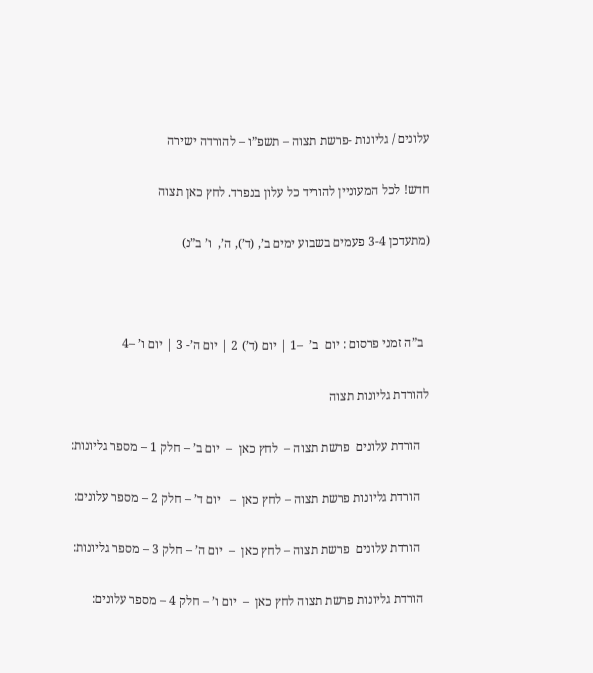עלונים / גליונות -פרשת תצוה – תשפ”ו – להורדה ישירה

חדש! לכל המעוניין להוריד כל עלון בנפרד. לחץ כאן תצוה

(מתעדכן 3-4 פעמים בשבוע ימים ב’, (ד’), ה’,  ו’ ב”נ)



  ב”ה זמני פרסום : יום  ב’  –1 | יום (ד’) 2 | יום ה’- 3 | יום ו’ –4

להורדת גליונות תצוה

   הורדת עלונים  פרשת תצוה –  לחץ כאן  –  יום ב’ – חלק 1 – מספר גליונות:

   הורדת גליונות פרשת תצוה – לחץ כאן  –   יום ד’ – חלק 2 – מספר עלונים:

   הורדת עלונים  פרשת תצוה – לחץ כאן  –  יום ה’ – חלק 3 – מספר גליונות:

  הורדת גליונות פרשת תצוה לחץ כאן  –  יום ו’ – חלק 4 – מספר עלונים: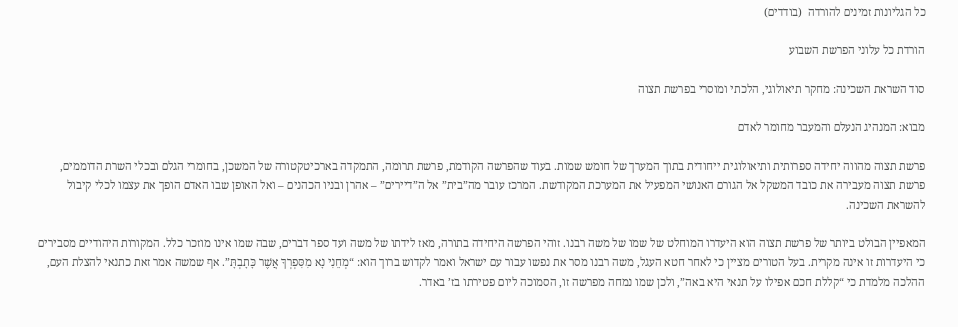כל הגליונות זמינים להורדה  (בודדים)

הורדת כל עלוני הפרשת השבוע

סוד השראת השכינה: מחקר תיאולוגי, הלכתי ומוסרי בפרשת תצוה

מבוא: המנהיג הנעלם והמעבר מחומר לאדם

פרשת תצוה מהווה יחידה ספרותית ותיאולוגית ייחודית בתוך המערך של חומש שמות. בעוד שהפרשה הקודמת, פרשת תרומה, התמקדה בארכיטקטורה של המשכן, בחומרי הגלם ובכלי השרת הדוממים, פרשת תצוה מעבירה את כובד המשקל אל הגורם האנושי המפעיל את המערכת המקודשת. המרכז עובר מה”בית” אל ה”דיירים” – אהרן ובניו הכהנים – ואל האופן שבו האדם הופך את עצמו לכלי קיבול להשראת השכינה.

המאפיין הבולט ביותר של פרשת תצוה הוא היעדרו המוחלט של שמו של משה רבנו. זוהי הפרשה היחידה בתורה, מאז לידתו של משה ועד ספר דברים, שבה שמו אינו מוזכר כלל. המקורות היהודיים מסבירים כי היעדרות זו אינה מקרית. בעל הטורים מציין כי לאחר חטא העגל, משה רבנו מסר את נפשו עבור עם ישראל ואמר לקדוש ברוך הוא: “מְחֵנִי נָא מִסִּפְרְךָ אֲשֶׁר כָּתָבְתָּ”. אף שמשה אמר זאת כתנאי להצלת העם, ההלכה מלמדת כי “קללת חכם אפילו על תנאי היא באה”, ולכן שמו נמחה מפרשה זו, הסמוכה ליום פטירתו בז’ באדר.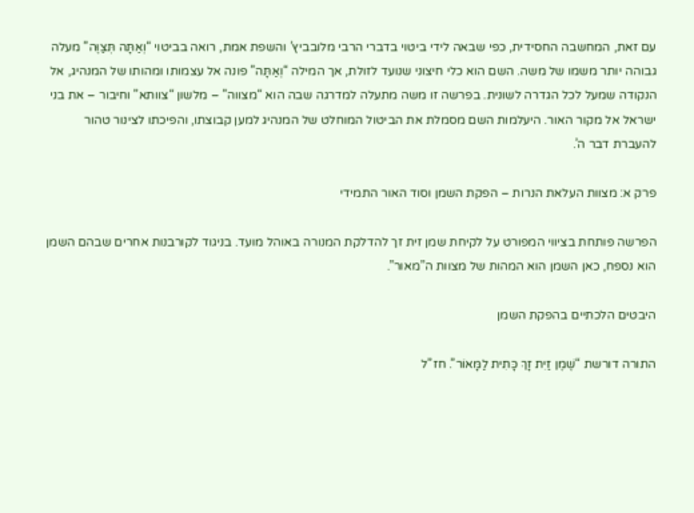עם זאת, המחשבה החסידית, כפי שבאה לידי ביטוי בדברי הרבי מלובביץ’ והשפת אמת, רואה בביטוי “וְאַתָּה תְּצַוֶּה” מעלה גבוהה יותר משמו של משה. השם הוא כלי חיצוני שנועד לזולת, אך המילה “וְאַתָּה” פונה אל עצמותו ומהותו של המנהיג, אל הנקודה שמעל לכל הגדרה לשונית. בפרשה זו משה מתעלה למדרגה שבה הוא “מצווה” – מלשון “צוותא” וחיבור – את בני ישראל אל מקור האור. היעלמות השם מסמלת את הביטול המוחלט של המנהיג למען קבוצתו, והפיכתו לצינור טהור להעברת דבר ה’.

פרק א: מצוות העלאת הנרות – הפקת השמן וסוד האור התמידי

הפרשה פותחת בציווי המפורט על לקיחת שמן זית זך להדלקת המנורה באוהל מועד. בניגוד לקורבנות אחרים שבהם השמן הוא נספח, כאן השמן הוא המהות של מצוות ה”מאור”.

היבטים הלכתיים בהפקת השמן

התורה דורשת “שֶׁמֶן זַיִת זָךְ כָּתִית לַמָּאוֹר”. חז”ל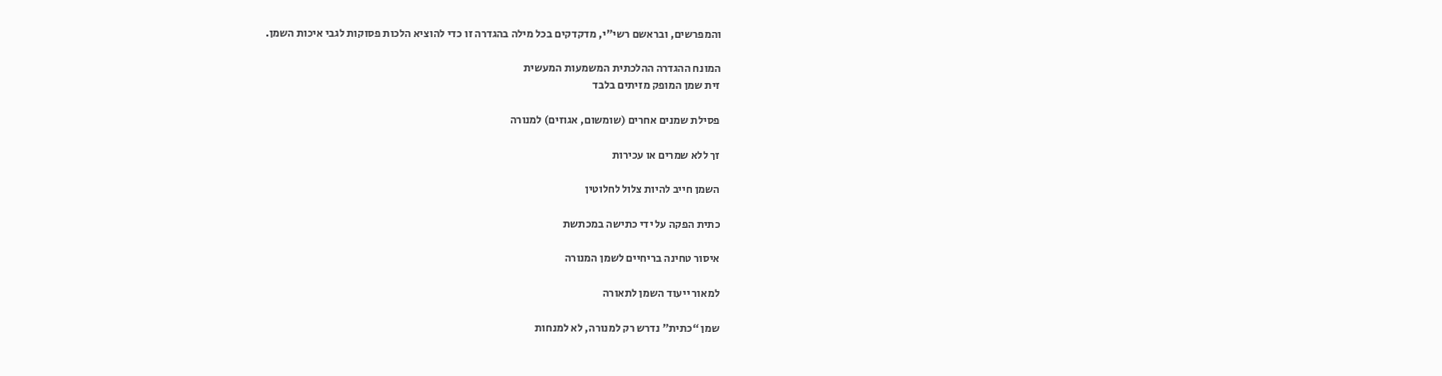והמפרשים, ובראשם רשי”י, מדקדקים בכל מילה בהגדרה זו כדי להוציא הלכות פסוקות לגבי איכות השמן.

המונח ההגדרה ההלכתית המשמעות המעשית
זית שמן המופק מזיתים בלבד

פסילת שמנים אחרים (שומשום, אגוזים) למנורה

זך ללא שמרים או עכירות

השמן חייב להיות צלול לחלוטין

כתית הפקה על ידי כתישה במכתשת

איסור טחינה בריחיים לשמן המנורה

למאור ייעוד השמן לתאורה

שמן “כתית” נדרש רק למנורה, לא למנחות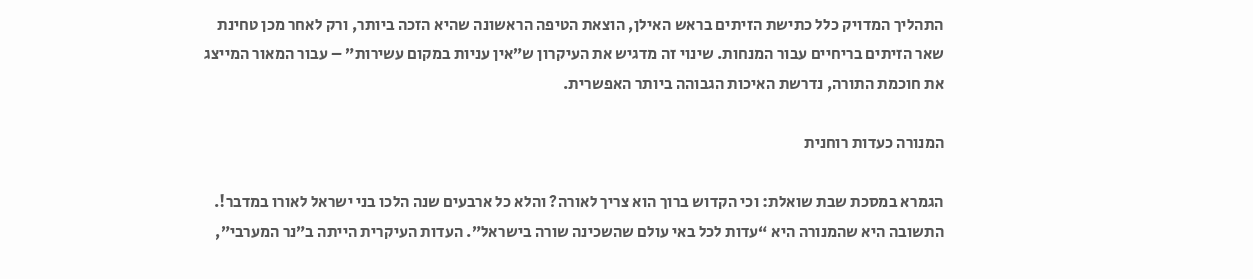התהליך המדויק כלל כתישת הזיתים בראש האילן, הוצאת הטיפה הראשונה שהיא הזכה ביותר, ורק לאחר מכן טחינת שאר הזיתים בריחיים עבור המנחות. שינוי זה מדגיש את העיקרון ש”אין עניות במקום עשירות” – עבור המאור המייצג את חוכמת התורה, נדרשת האיכות הגבוהה ביותר האפשרית.

המנורה כעדות רוחנית

הגמרא במסכת שבת שואלת: וכי הקדוש ברוך הוא צריך לאורה? והלא כל ארבעים שנה הלכו בני ישראל לאורו במדבר!. התשובה היא שהמנורה היא “עדות לכל באי עולם שהשכינה שורה בישראל”. העדות העיקרית הייתה ב”נר המערבי”,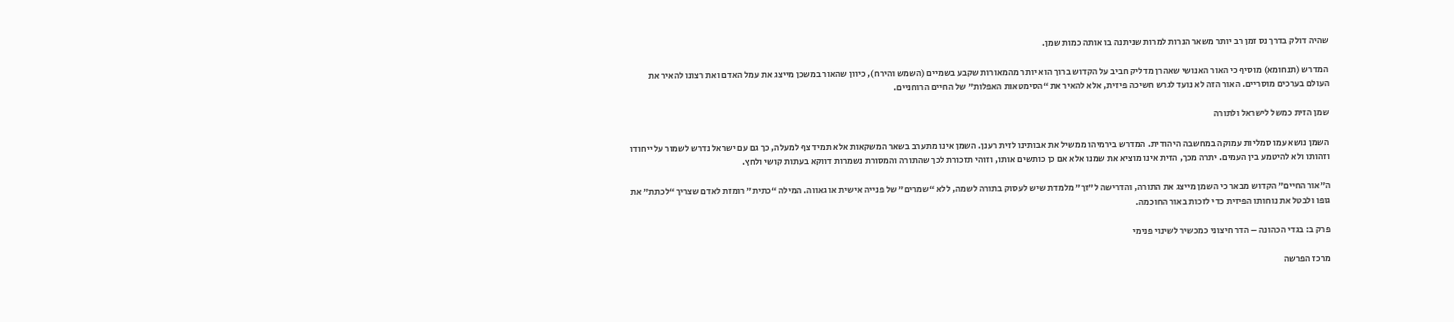שהיה דולק בדרך נס זמן רב יותר משאר הנרות למרות שניתנה בו אותה כמות שמן.

המדרש (תנחומא) מוסיף כי האור האנושי שאהרן מדליק חביב על הקדוש ברוך הוא יותר מהמאורות שקבע בשמיים (השמש והירח), כיוון שהאור במשכן מייצג את עמל האדם ואת רצונו להאיר את העולם בערכים מוסריים. האור הזה לא נועד לגרש חשיכה פיזית, אלא להאיר את “הסימטאות האפלות” של החיים הרוחניים.

שמן הזית כמשל לישראל ולתורה

השמן נושא עמו סמליות עמוקה במחשבה היהודית. המדרש בירמיהו ממשיל את אבותינו לזית רענן. השמן אינו מתערב בשאר המשקאות אלא תמיד צף למעלה, כך גם עם ישראל נדרש לשמור על ייחודו וזהותו ולא להיטמע בין העמים. יתרה מכך, הזית אינו מוציא את שמנו אלא אם כן כותשים אותו, וזוהי תזכורת לכך שהתורה והמסורת נשמרות דווקא בעתות קושי ולחץ.

ה”אור החיים” הקדוש מבאר כי השמן מייצג את התורה, והדרישה ל”זך” מלמדת שיש לעסוק בתורה לשמה, ללא “שמרים” של פנייה אישית או גאווה. המילה “כתית” רומזת לאדם שצריך “לכתת” את גופו ולבטל את נוחותו הפיזית כדי לזכות באור החוכמה.

פרק ב: בגדי הכהונה – הדר חיצוני כמכשיר לשינוי פנימי

מרכז הפרשה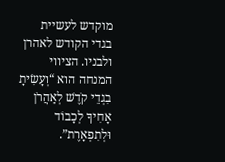מוקדש לעשיית בגדי הקודש לאהרן ולבניו. הציווי המנחה הוא “וְעָשִׂיתָ בִגְדֵי קֹדֶשׁ לְאַהֲרֹן אָחִיךָ לְכָבוֹד וּלְתִפְאָרֶת”.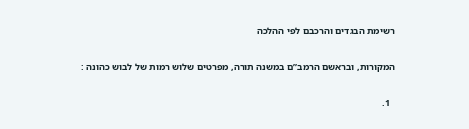רשימת הבגדים והרכבם לפי ההלכה

המקורות, ובראשם הרמב”ם במשנה תורה, מפרטים שלוש רמות של לבוש כהונה :

  1.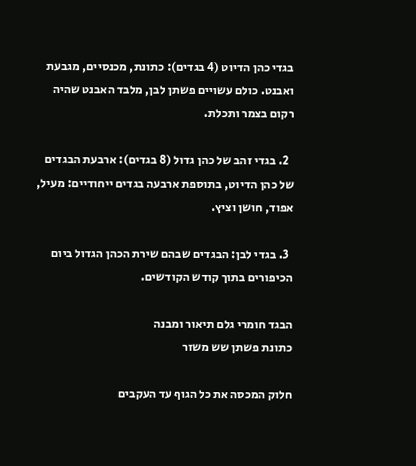בגדי כהן הדיוט (4 בגדים): כתונת, מכנסיים, מגבעת ואבנט. כולם עשויים פשתן לבן, מלבד האבנט שהיה רקום בצמר ותכלת.

  2. בגדי זהב של כהן גדול (8 בגדים): ארבעת הבגדים של כהן הדיוט, בתוספת ארבעה בגדים ייחודיים: מעיל, אפוד, חושן וציץ.

  3. בגדי לבן: הבגדים שבהם שירת הכהן הגדול ביום הכיפורים בתוך קודש הקודשים.

הבגד חומרי גלם תיאור ומבנה
כתונת פשתן שש משזר

חלוק המכסה את כל הגוף עד העקבים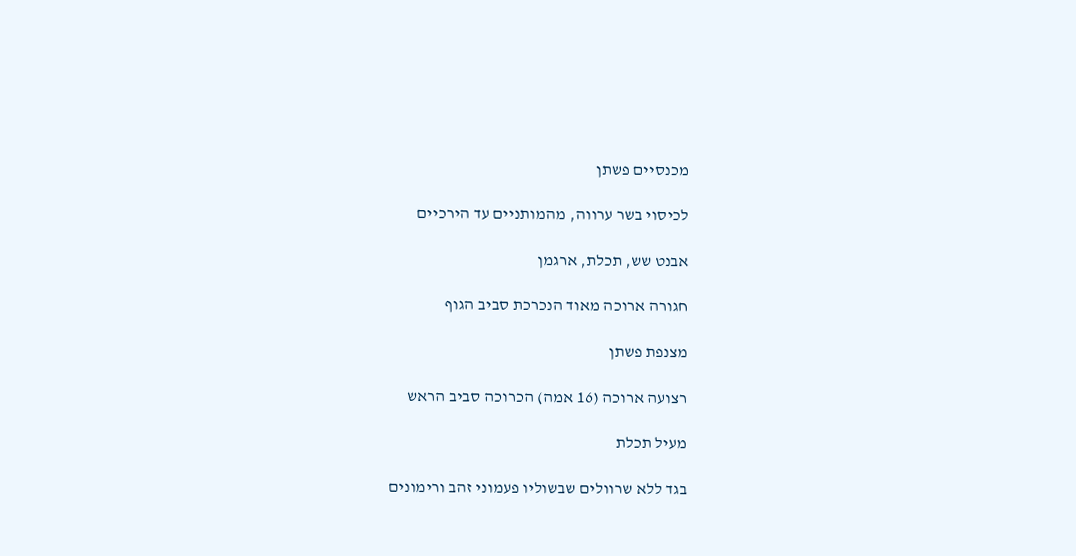מכנסיים פשתן

לכיסוי בשר ערווה, מהמותניים עד הירכיים

אבנט שש, תכלת, ארגמן

חגורה ארוכה מאוד הנכרכת סביב הגוף

מצנפת פשתן

רצועה ארוכה (16 אמה) הכרוכה סביב הראש

מעיל תכלת

בגד ללא שרוולים שבשוליו פעמוני זהב ורימונים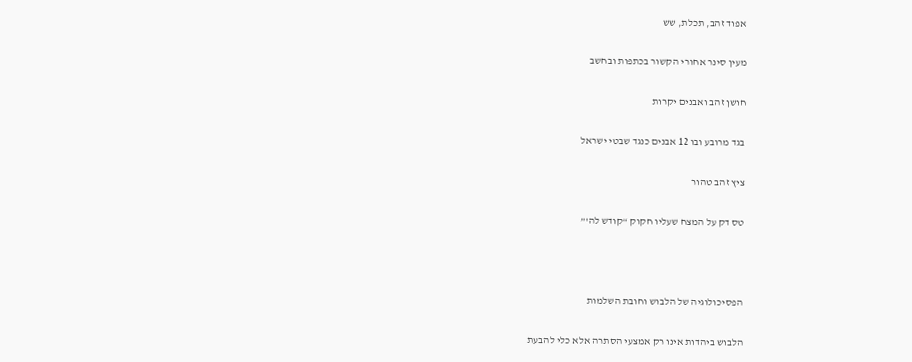אפוד זהב, תכלת, שש

מעין סינר אחורי הקשור בכתפות ובחשב

חושן זהב ואבנים יקרות

בגד מרובע ובו 12 אבנים כנגד שבטי ישראל

ציץ זהב טהור

טס דק על המצח שעליו חקוק “קודש לה'”



הפסיכולוגיה של הלבוש וחובת השלמות

הלבוש ביהדות אינו רק אמצעי הסתרה אלא כלי להבעת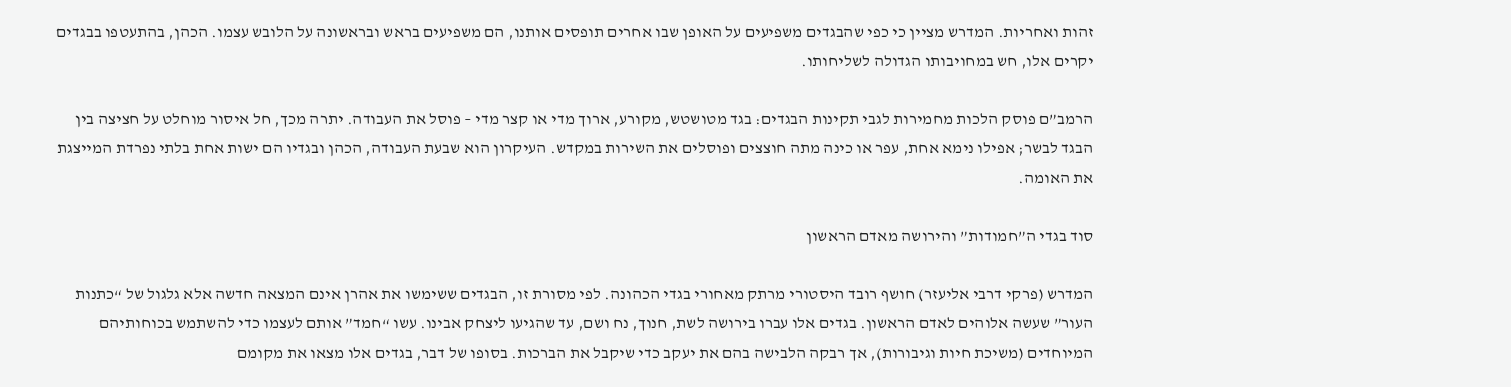זהות ואחריות. המדרש מציין כי כפי שהבגדים משפיעים על האופן שבו אחרים תופסים אותנו, הם משפיעים בראש ובראשונה על הלובש עצמו. הכהן, בהתעטפו בבגדים יקרים אלו, חש במחויבותו הגדולה לשליחותו.

הרמב”ם פוסק הלכות מחמירות לגבי תקינות הבגדים: בגד מטושטש, מקורע, ארוך מדי או קצר מדי – פוסל את העבודה. יתרה מכך, חל איסור מוחלט על חציצה בין הבגד לבשר; אפילו נימא אחת, עפר או כינה מתה חוצצים ופוסלים את השירות במקדש. העיקרון הוא שבעת העבודה, הכהן ובגדיו הם ישות אחת בלתי נפרדת המייצגת את האומה.

סוד בגדי ה”חמודות” והירושה מאדם הראשון

המדרש (פרקי דרבי אליעזר) חושף רובד היסטורי מרתק מאחורי בגדי הכהונה. לפי מסורת זו, הבגדים ששימשו את אהרן אינם המצאה חדשה אלא גלגול של “כתנות העור” שעשה אלוהים לאדם הראשון. בגדים אלו עברו בירושה לשת, חנוך, נח ושם, עד שהגיעו ליצחק אבינו. עשו “חמד” אותם לעצמו כדי להשתמש בכוחותיהם המיוחדים (משיכת חיות וגיבורות), אך רבקה הלבישה בהם את יעקב כדי שיקבל את הברכות. בסופו של דבר, בגדים אלו מצאו את מקומם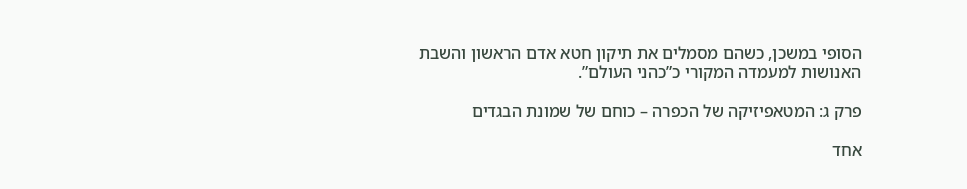הסופי במשכן, כשהם מסמלים את תיקון חטא אדם הראשון והשבת האנושות למעמדה המקורי כ”כהני העולם”.

פרק ג: המטאפיזיקה של הכפרה – כוחם של שמונת הבגדים

אחד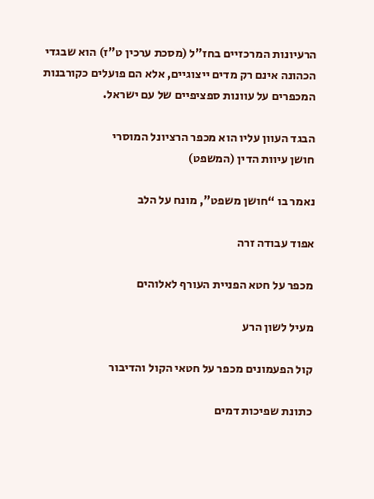הרעיונות המרכזיים בחז”ל (מסכת ערכין ט”ז) הוא שבגדי הכהונה אינם רק מדים ייצוגיים, אלא הם פועלים כקורבנות המכפרים על עוונות ספציפיים של עם ישראל.

הבגד העוון עליו הוא מכפר הרציונל המוסרי
חושן עיוות הדין (המשפט)

נאמר בו “חושן משפט”, מונח על הלב

אפוד עבודה זרה

מכפר על חטא הפניית העורף לאלוהים

מעיל לשון הרע

קול הפעמונים מכפר על חטאי הקול והדיבור

כתונת שפיכות דמים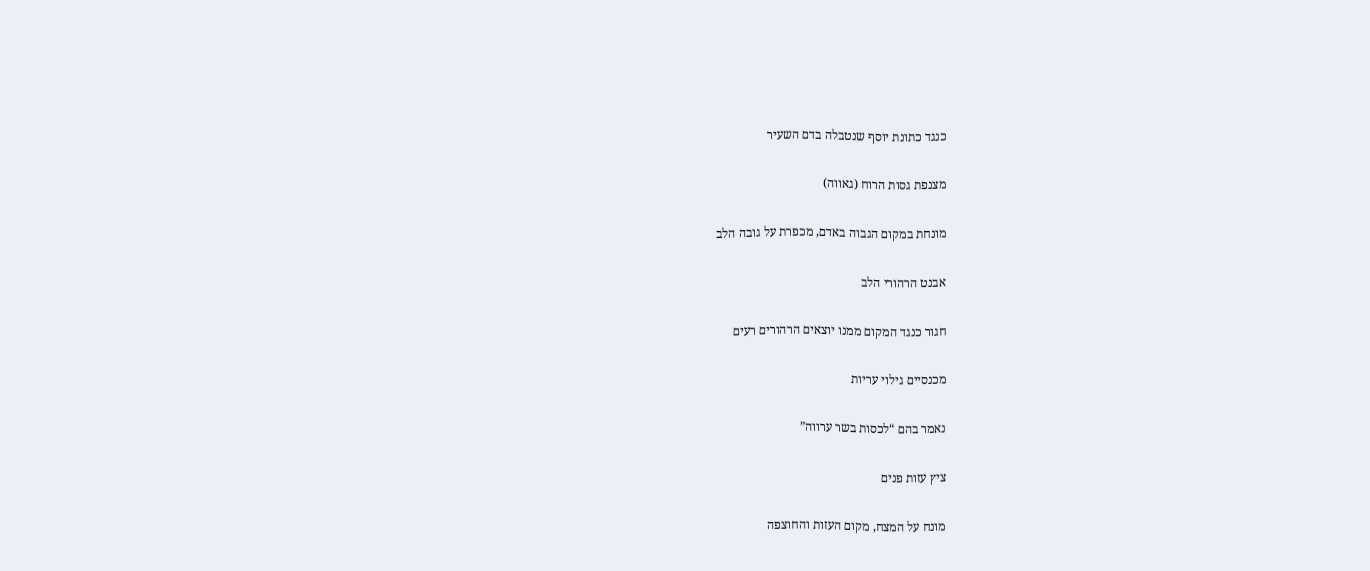כנגד כתונת יוסף שנטבלה בדם השעיר

מצנפת גסות הרוח (גאווה)

מונחת במקום הגבוה באדם, מכפרת על גובה הלב

אבנט הרהורי הלב

חגור כנגד המקום ממנו יוצאים הרהורים רעים

מכנסיים גילוי עריות

נאמר בהם “לכסות בשר ערווה”

ציץ עזות פנים

מונח על המצח, מקום העזות והחוצפה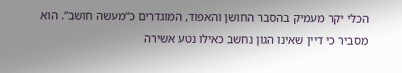הכלי יקר מעמיק בהסבר החושן והאפוד, המוגדרים כ”מעשה חושב”. הוא מסביר כי דיין שאינו הגון נחשב כאילו נטע אשירה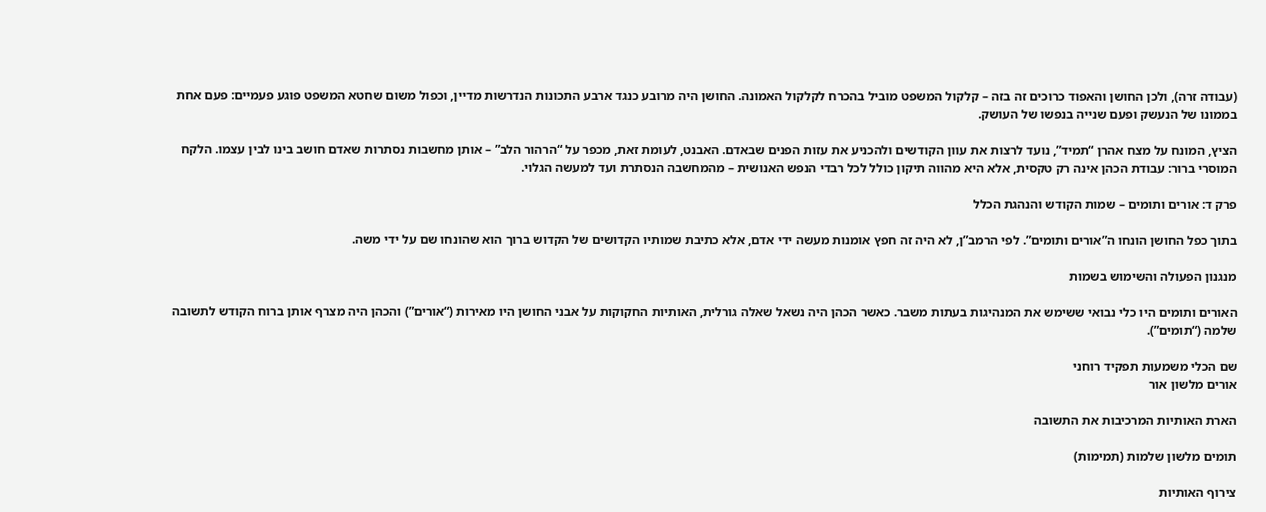(עבודה זרה), ולכן החושן והאפוד כרוכים זה בזה – קלקול המשפט מוביל בהכרח לקלקול האמונה. החושן היה מרובע כנגד ארבע התכונות הנדרשות מדיין, וכפול משום שחטא המשפט פוגע פעמיים: פעם אחת בממונו של הנעשק ופעם שנייה בנפשו של העושק.

הציץ, המונח על מצח אהרן “תמיד”, נועד לרצות את עוון הקודשים ולהכניע את עזות הפנים שבאדם. האבנט, לעומת זאת, מכפר על “הרהור הלב” – אותן מחשבות נסתרות שאדם חושב בינו לבין עצמו. הלקח המוסרי ברור: עבודת הכהן אינה רק טקסית, אלא היא מהווה תיקון כולל לכל רבדי הנפש האנושית – מהמחשבה הנסתרת ועד למעשה הגלוי.

פרק ד: אורים ותומים – שמות הקודש והנהגת הכלל

בתוך כפל החושן הונחו ה”אורים ותומים”. לפי הרמב”ן, לא היה זה חפץ אומנות מעשה ידי אדם, אלא כתיבת שמותיו הקדושים של הקדוש ברוך הוא שהונחו שם על ידי משה.

מנגנון הפעולה והשימוש בשמות

האורים ותומים היו כלי נבואי ששימש את המנהיגות בעתות משבר. כאשר הכהן היה נשאל שאלה גורלית, האותיות החקוקות על אבני החושן היו מאירות (“אורים”) והכהן היה מצרף אותן ברוח הקודש לתשובה שלמה (“תומים”).

שם הכלי משמעות תפקיד רוחני
אורים מלשון אור

הארת האותיות המרכיבות את התשובה

תומים מלשון שלמות (תמימות)

צירוף האותיות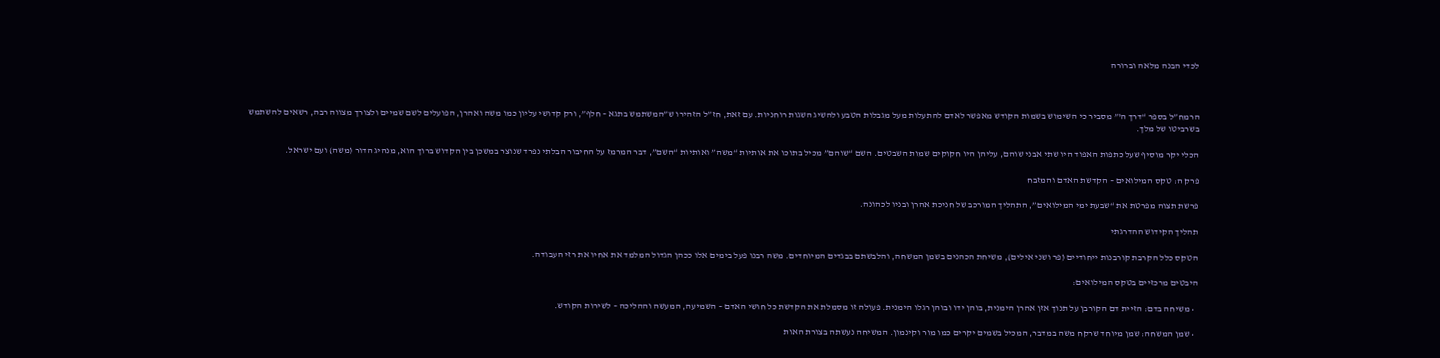לכדי הבנה מלאה וברורה



הרמח”ל בספר “דרך ה'” מסביר כי השימוש בשמות הקודש מאפשר לאדם להתעלות מעל מגבלות הטבע ולהשיג השגות רוחניות. עם זאת, חז”ל הזהירו ש”המשתמש בתגא – חלף”, ורק קדושי עליון כמו משה ואהרן, הפועלים לשם שמיים ולצורך מצווה רבה, רשאים להשתמש בשרביטו של מלך.

הכלי יקר מוסיף שעל כתפות האפוד היו שתי אבני שוהם, עליהן היו חקוקים שמות השבטים. השם “שוהם” מכיל בתוכו את אותיות “משה” ואותיות “השם”, דבר המרמז על החיבור הבלתי נפרד שנוצר במשכן בין הקדוש ברוך הוא, מנהיג הדור (משה) ועם ישראל.

פרק ה: טקס המילואים – הקדשת האדם והמזבח

פרשת תצוה מפרטת את “שבעת ימי המילואים”, התהליך המורכב של חניכת אהרן ובניו לכהונה.

תהליך הקידוש ההדרגתי

הטקס כלל הקרבת קורבנות ייחודיים (פר ושני אילים), משיחת הכהנים בשמן המשחה, והלבשתם בבגדים המיוחדים. משה רבנו פעל בימים אלו ככהן הגדול המלמד את אחיו את רזי העבודה.

היבטים מרכזיים בטקס המילואים:

  • משיחה בדם: הזיית דם הקורבן על תנוך אזן אהרן הימנית, בוהן ידו ובוהן רגלו הימנית. פעולה זו מסמלת את הקדשת כל חושי האדם – השמיעה, המעשה וההליכה – לשירות הקודש.

  • שמן המשחה: שמן מיוחד שרקח משה במדבר, המכיל בשמים יקרים כמו מור וקינמון. המשיחה נעשתה בצורת האות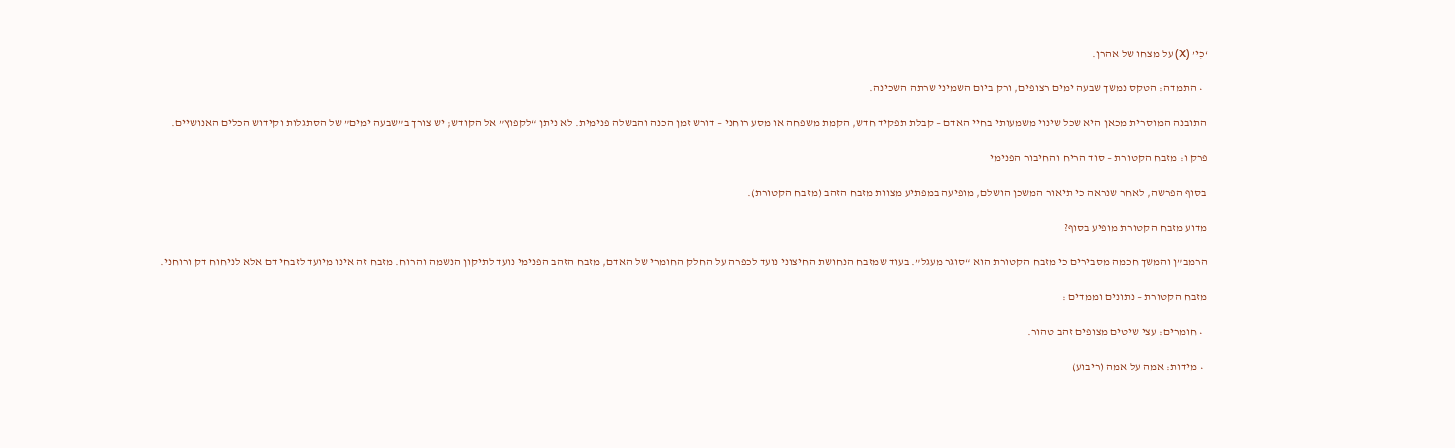‘כִי’ (X) על מצחו של אהרן.

  • התמדה: הטקס נמשך שבעה ימים רצופים, ורק ביום השמיני שרתה השכינה.

התובנה המוסרית מכאן היא שכל שינוי משמעותי בחיי האדם – קבלת תפקיד חדש, הקמת משפחה או מסע רוחני – דורש זמן הכנה והבשלה פנימית. לא ניתן “לקפוץ” אל הקודש; יש צורך ב”שבעה ימים” של הסתגלות וקידוש הכלים האנושיים.

פרק ו: מזבח הקטורת – סוד הריח והחיבור הפנימי

בסוף הפרשה, לאחר שנראה כי תיאור המשכן הושלם, מופיעה במפתיע מצוות מזבח הזהב (מזבח הקטורת).

מדוע מזבח הקטורת מופיע בסוף?

הרמב”ן והמשך חכמה מסבירים כי מזבח הקטורת הוא “סוגר מעגל”. בעוד שמזבח הנחושת החיצוני נועד לכפרה על החלק החומרי של האדם, מזבח הזהב הפנימי נועד לתיקון הנשמה והרוח. מזבח זה אינו מיועד לזבחי דם אלא לניחוח דק ורוחני.

מזבח הקטורת – נתונים וממדים :

  • חומרים: עצי שיטים מצופים זהב טהור.

  • מידות: אמה על אמה (ריבוע)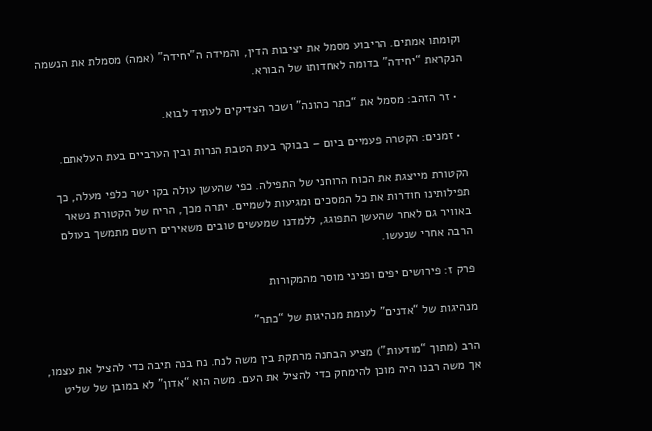וקומתו אמתים. הריבוע מסמל את יציבות הדין, והמידה ה”יחידה” (אמה) מסמלת את הנשמה הנקראת “יחידה” בדומה לאחדותו של הבורא.

  • זר הזהב: מסמל את “כתר כהונה” ושכר הצדיקים לעתיד לבוא.

  • זמנים: הקטרה פעמיים ביום – בבוקר בעת הטבת הנרות ובין הערביים בעת העלאתם.

הקטורת מייצגת את הכוח הרוחני של התפילה. כפי שהעשן עולה בקו ישר כלפי מעלה, כך תפילותינו חודרות את כל המסכים ומגיעות לשמיים. יתרה מכך, הריח של הקטורת נשאר באוויר גם לאחר שהעשן התפוגג, ללמדנו שמעשים טובים משאירים רושם מתמשך בעולם הרבה אחרי שנעשו.

פרק ז: פירושים יפים ופניני מוסר מהמקורות

מנהיגות של “אדנים” לעומת מנהיגות של “כתר”

הרב (מתוך “מודעות”) מציע הבחנה מרתקת בין משה לנח. נח בנה תיבה כדי להציל את עצמו, אך משה רבנו היה מוכן להימחק כדי להציל את העם. משה הוא “אדון” לא במובן של שליט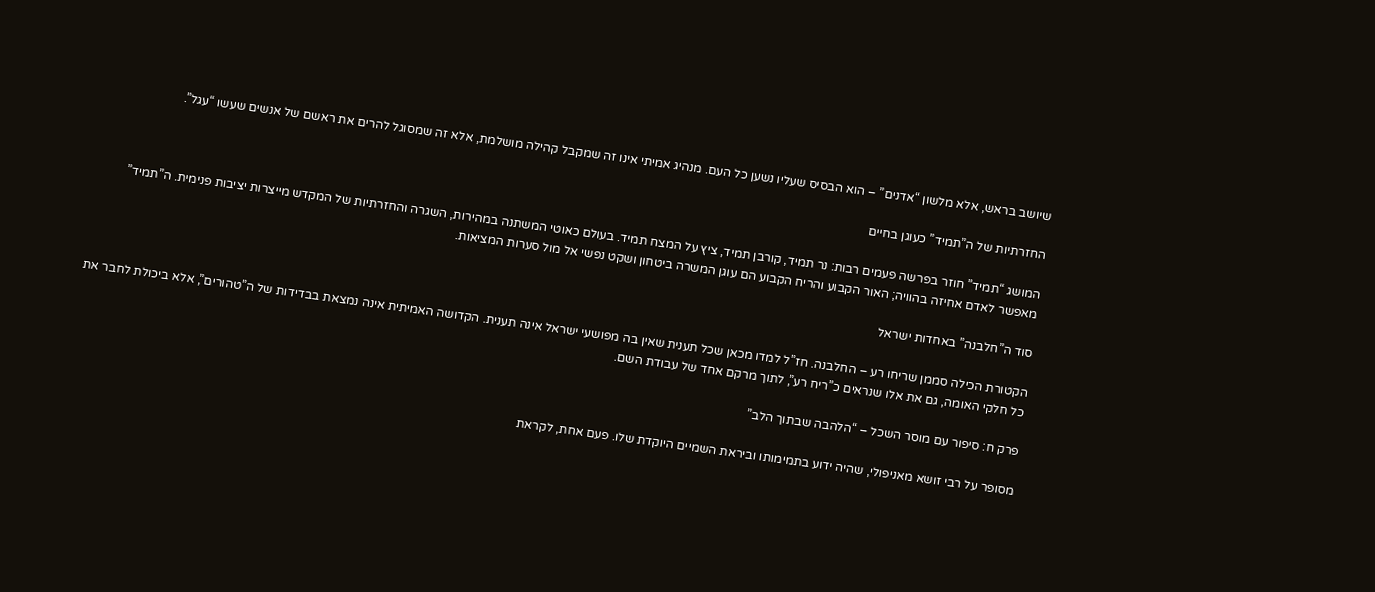שיושב בראש, אלא מלשון “אדנים” – הוא הבסיס שעליו נשען כל העם. מנהיג אמיתי אינו זה שמקבל קהילה מושלמת, אלא זה שמסוגל להרים את ראשם של אנשים שעשו “עגל”.

החזרתיות של ה”תמיד” כעוגן בחיים

המושג “תמיד” חוזר בפרשה פעמים רבות: נר תמיד, קורבן תמיד, ציץ על המצח תמיד. בעולם כאוטי המשתנה במהירות, השגרה והחזרתיות של המקדש מייצרות יציבות פנימית. ה”תמיד” מאפשר לאדם אחיזה בהוויה; האור הקבוע והריח הקבוע הם עוגן המשרה ביטחון ושקט נפשי אל מול סערות המציאות.

סוד ה”חלבנה” באחדות ישראל

הקטורת הכילה סממן שריחו רע – החלבנה. חז”ל למדו מכאן שכל תענית שאין בה מפושעי ישראל אינה תענית. הקדושה האמיתית אינה נמצאת בבדידות של ה”טהורים”, אלא ביכולת לחבר את כל חלקי האומה, גם את אלו שנראים כ”ריח רע”, לתוך מרקם אחד של עבודת השם.

פרק ח: סיפור עם מוסר השכל – “הלהבה שבתוך הלב”

מסופר על רבי זושא מאניפולי, שהיה ידוע בתמימותו וביראת השמיים היוקדת שלו. פעם אחת, לקראת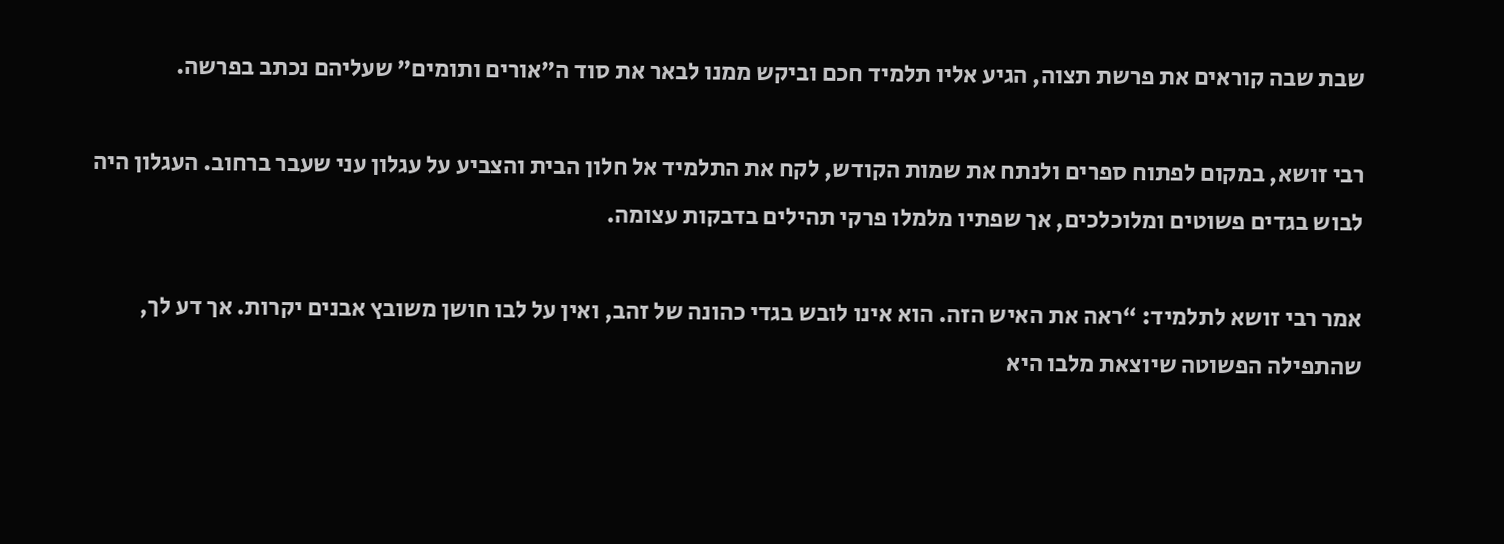שבת שבה קוראים את פרשת תצוה, הגיע אליו תלמיד חכם וביקש ממנו לבאר את סוד ה”אורים ותומים” שעליהם נכתב בפרשה.

רבי זושא, במקום לפתוח ספרים ולנתח את שמות הקודש, לקח את התלמיד אל חלון הבית והצביע על עגלון עני שעבר ברחוב. העגלון היה לבוש בגדים פשוטים ומלוכלכים, אך שפתיו מלמלו פרקי תהילים בדבקות עצומה.

אמר רבי זושא לתלמיד: “ראה את האיש הזה. הוא אינו לובש בגדי כהונה של זהב, ואין על לבו חושן משובץ אבנים יקרות. אך דע לך, שהתפילה הפשוטה שיוצאת מלבו היא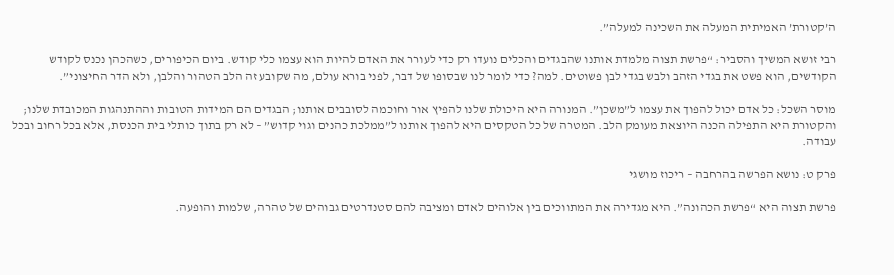ה’קטורת’ האמיתית המעלה את השכינה למעלה”.

רבי זושא המשיך והסביר: “פרשת תצוה מלמדת אותנו שהבגדים והכלים נועדו רק כדי לעורר את האדם להיות הוא עצמו כלי קודש. ביום הכיפורים, כשהכהן נכנס לקודש הקודשים, הוא פשט את בגדי הזהב ולבש בגדי לבן פשוטים. למה? כדי לומר לנו שבסופו של דבר, לפני בורא עולם, מה שקובע זה הלב הטהור והלבן, ולא הדר החיצוני”.

מוסר השכל: כל אדם יכול להפוך את עצמו ל”משכן”. המנורה היא היכולת שלנו להפיץ אור וחוכמה לסובבים אותנו; הבגדים הם המידות הטובות וההתנהגות המכובדת שלנו; והקטורת היא התפילה הכנה היוצאת מעומק הלב. המטרה של כל הטקסים היא להפוך אותנו ל”ממלכת כהנים וגוי קדוש” – לא רק בתוך כותלי בית הכנסת, אלא בכל רחוב ובכל עבודה.

פרק ט: נושא הפרשה בהרחבה – ריכוז מושגי

פרשת תצוה היא “פרשת הכהונה”. היא מגדירה את המתווכים בין אלוהים לאדם ומציבה להם סטנדרטים גבוהים של טהרה, שלמות והופעה.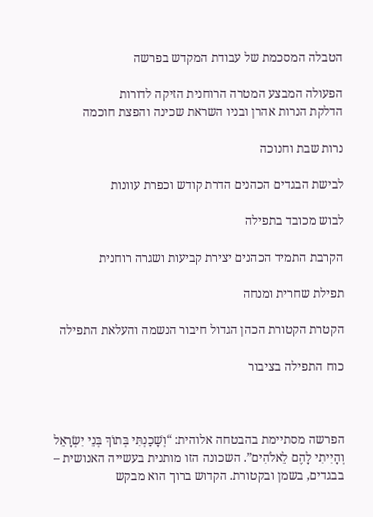הטבלה המסכמת של עבודת המקדש בפרשה

הפעולה המבצע המטרה הרוחנית הזיקה לדורות
הדלקת הנרות אהרן ובניו השראת שכינה והפצת חוכמה

נרות שבת וחנוכה

לבישת הבגדים הכהנים הדרת קודש וכפרת עוונות

לבוש מכובד בתפילה

הקרבת התמיד הכהנים יצירת קביעות ושגרה רוחנית

תפילת שחרית ומנחה

הקטרת הקטורת הכהן הגדול חיבור הנשמה והעלאת התפילה

כוח התפילה בציבור



הפרשה מסתיימת בהבטחה אלוהית: “וְשָׁכַנְתִּי בְּתוֹךְ בְּנֵי יִשְׂרָאֵל וְהָיִיתִי לָהֶם לֵאלֹהִים”. השכונה הזו מותנית בעשייה האנושית – בבגדים, בשמן ובקטורת. הקדוש ברוך הוא מבקש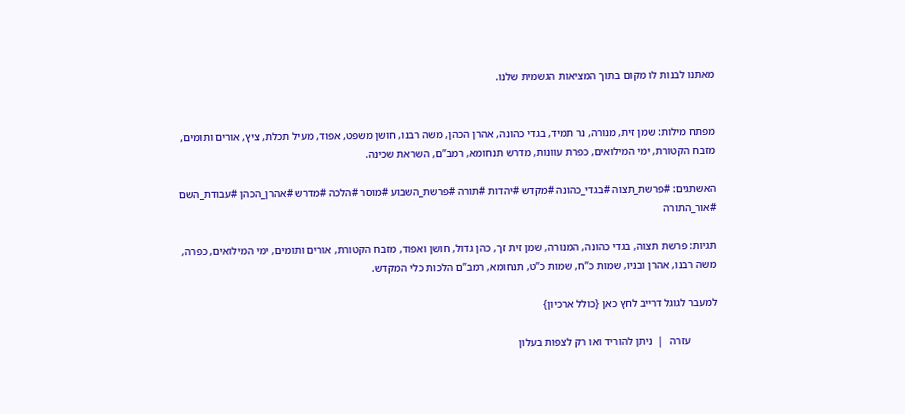מאתנו לבנות לו מקום בתוך המציאות הגשמית שלנו.


מפתח מילות: שמן זית, מנורה, נר תמיד, בגדי כהונה, אהרן הכהן, משה רבנו, חושן משפט, אפוד, מעיל תכלת, ציץ, אורים ותומים, מזבח הקטורת, ימי המילואים, כפרת עוונות, מדרש תנחומא, רמב”ם, השראת שכינה.

האשתגים: #פרשת_תצוה #בגדי_כהונה #מקדש #יהדות #תורה #פרשת_השבוע #מוסר #הלכה #מדרש #אהרן_הכהן #עבודת_השם #אור_התורה

תגיות: פרשת תצוה, בגדי כהונה, המנורה, שמן זית זך, כהן גדול, חושן ואפוד, מזבח הקטורת, אורים ותומים, ימי המילואים, כפרה, משה רבנו, אהרן ובניו, שמות כ”ח, שמות כ”ט, תנחומא, רמב”ם הלכות כלי המקדש.

למעבר לגוגל דרייב לחץ כאן {כולל ארכיון}

          עזרה  |  ניתן להוריד ואו רק לצפות בעלון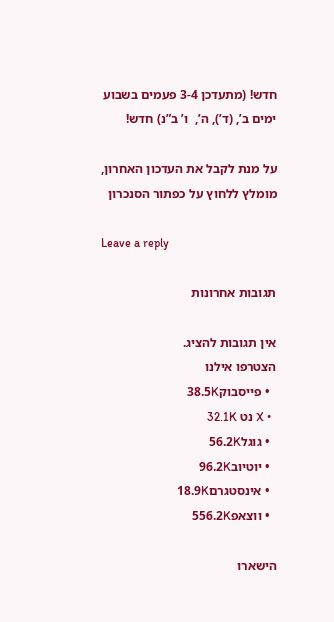חדש! (מתעדכן 3-4 פעמים בשבוע ימים ב’, (ד’), ה’,  ו’ ב”נ) חדש!

על מנת לקבל את העדכון האחרון, מומלץ ללחוץ על כפתור הסנכרון

Leave a reply

תגובות אחרונות

אין תגובות להציג.
הצטרפו אילנו
  • פייסבוק38.5K
  • X נט 32.1K
  • גוגל56.2K
  • יוטיוב96.2K
  • אינסטגרם18.9K
  • ווצאפ556.2K

הישארו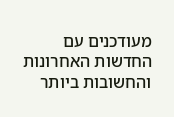מעודכנים עם החדשות האחרונות והחשובות ביותר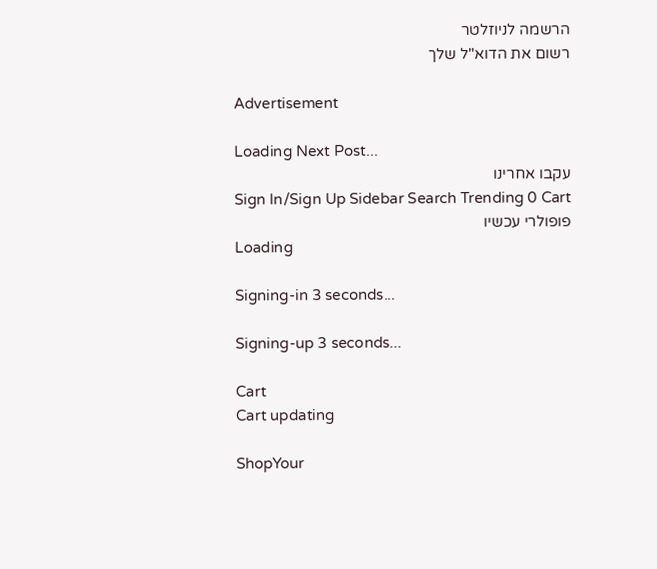הרשמה לניוזלטר
רשום את הדוא"ל שלך

Advertisement

Loading Next Post...
עקבו אחרינו
Sign In/Sign Up Sidebar Search Trending 0 Cart
פופולרי עכשיו
Loading

Signing-in 3 seconds...

Signing-up 3 seconds...

Cart
Cart updating

ShopYour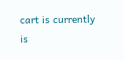cart is currently is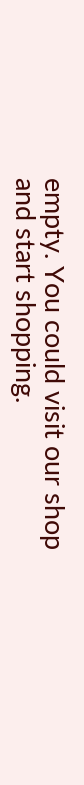empty. You could visit our shop and start shopping.